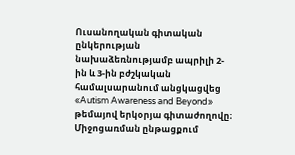Ուսանողական գիտական ընկերության նախաձեռնությամբ ապրիլի 2-ին և 3-ին բժշկական համալսարանում անցկացվեց «Autism Awareness and Beyond» թեմայով երկօրյա գիտաժողովը։
Միջոցառման ընթացքում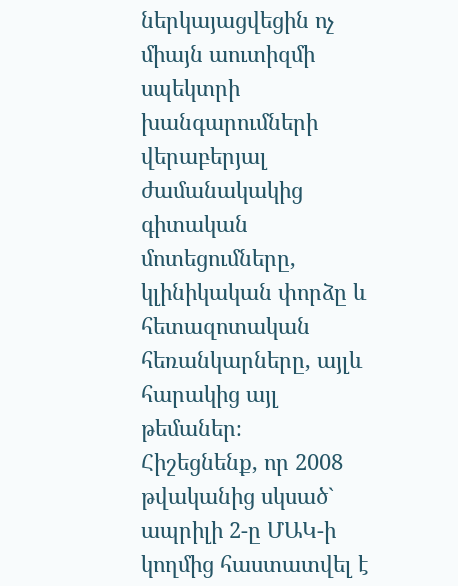ներկայացվեցին ոչ միայն աուտիզմի սպեկտրի խանգարումների վերաբերյալ ժամանակակից գիտական մոտեցումները, կլինիկական փորձը և հետազոտական հեռանկարները, այլև հարակից այլ թեմաներ։
Հիշեցնենք, որ 2008 թվականից սկսած` ապրիլի 2-ը ՄԱԿ-ի կողմից հաստատվել է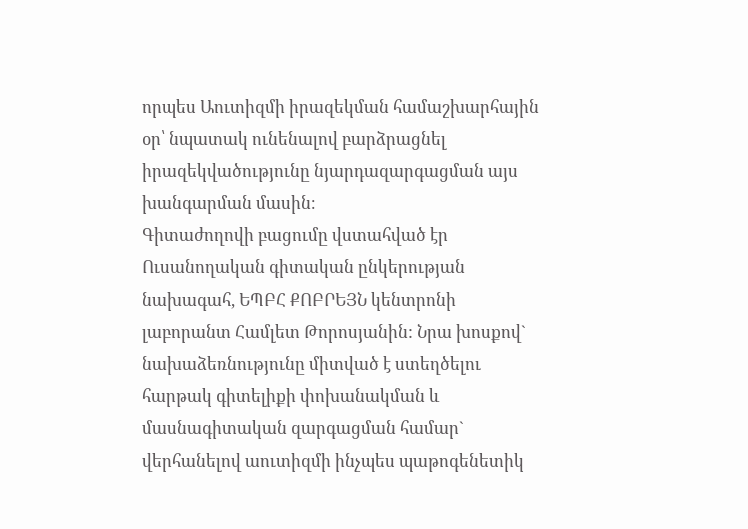որպես Աուտիզմի իրազեկման համաշխարհային օր՝ նպատակ ունենալով բարձրացնել իրազեկվածությունը նյարդազարգացման այս խանգարման մասին։
Գիտաժողովի բացումը վստահված էր Ուսանողական գիտական ընկերության նախագահ, ԵՊԲՀ ՔՈԲՐԵՅՆ կենտրոնի լաբորանտ Համլետ Թորոսյանին: Նրա խոսքով` նախաձեռնությունը միտված է ստեղծելու հարթակ գիտելիքի փոխանակման և մասնագիտական զարգացման համար` վերհանելով աուտիզմի ինչպես պաթոգենետիկ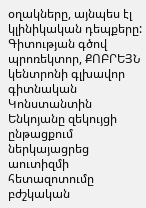օղակները, այնպես էլ կլինիկական դեպքերը:
Գիտության գծով պրոռեկտոր, ՔՈԲՐԵՅՆ կենտրոնի գլխավոր գիտնական Կոնստանտին Ենկոյանը զեկույցի ընթացքում ներկայացրեց աուտիզմի հետազոտումը բժշկական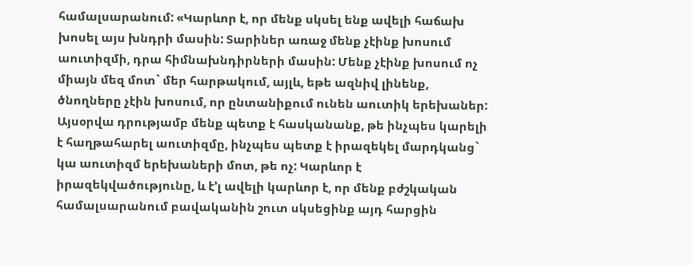համալսարանում: «Կարևոր է, որ մենք սկսել ենք ավելի հաճախ խոսել այս խնդրի մասին: Տարիներ առաջ մենք չէինք խոսում աուտիզմի, դրա հիմնախնդիրների մասին: Մենք չէինք խոսում ոչ միայն մեզ մոտ` մեր հարթակում, այլև, եթե ազնիվ լինենք, ծնողները չէին խոսում, որ ընտանիքում ունեն աուտիկ երեխաներ: Այսօրվա դրությամբ մենք պետք է հասկանանք, թե ինչպես կարելի է հաղթահարել աուտիզմը, ինչպես պետք է իրազեկել մարդկանց` կա աուտիզմ երեխաների մոտ, թե ոչ: Կարևոր է իրազեկվածությունը, և է’լ ավելի կարևոր է, որ մենք բժշկական համալսարանում բավականին շուտ սկսեցինք այդ հարցին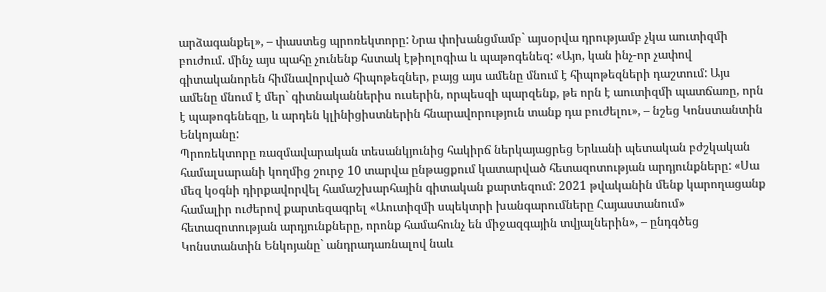արձագանքել», – փաստեց պրոռեկտորը: Նրա փոխանցմամբ` այսօրվա դրությամբ չկա աուտիզմի բուժում. մինչ այս պահը չունենք հստակ էթիոլոգիա և պաթոգենեզ: «Այո, կան ինչ-որ չափով գիտականորեն հիմնավորված հիպոթեզներ, բայց այս ամենը մնում է հիպոթեզների դաշտում: Այս ամենը մնում է մեր` գիտնականներիս ուսերին, որպեսզի պարզենք, թե որն է աուտիզմի պատճառը, որն է պաթոգենեզը, և արդեն կլինիցիստներին հնարավորություն տանք դա բուժելու», – նշեց Կոնստանտին Ենկոյանը:
Պրոռեկտորը ռազմավարական տեսանկյունից հակիրճ ներկայացրեց Երևանի պետական բժշկական համալսարանի կողմից շուրջ 10 տարվա ընթացքում կատարված հետազոտության արդյունքները: «Սա մեզ կօգնի դիրքավորվել համաշխարհային գիտական քարտեզում: 2021 թվականին մենք կարողացանք համալիր ուժերով քարտեզագրել «Աուտիզմի սպեկտրի խանգարումները Հայաստանում» հետազոտության արդյունքները, որոնք համահունչ են միջազգային տվյալներին», – ընդգծեց Կոնստանտին Ենկոյանը` անդրադառնալով նաև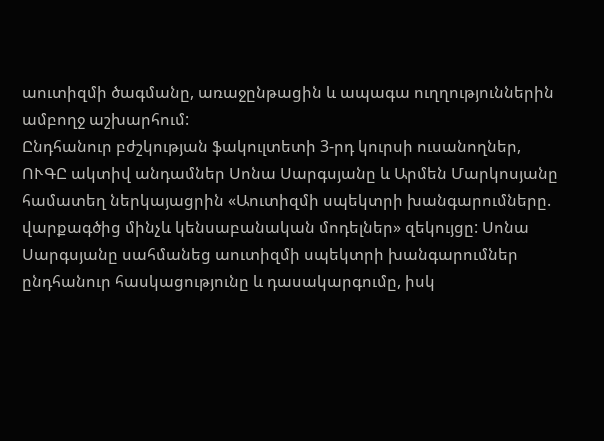աուտիզմի ծագմանը, առաջընթացին և ապագա ուղղություններին ամբողջ աշխարհում:
Ընդհանուր բժշկության ֆակուլտետի 3-րդ կուրսի ուսանողներ, ՈՒԳԸ ակտիվ անդամներ Սոնա Սարգսյանը և Արմեն Մարկոսյանը համատեղ ներկայացրին «Աուտիզմի սպեկտրի խանգարումները. վարքագծից մինչև կենսաբանական մոդելներ» զեկույցը: Սոնա Սարգսյանը սահմանեց աուտիզմի սպեկտրի խանգարումներ ընդհանուր հասկացությունը և դասակարգումը, իսկ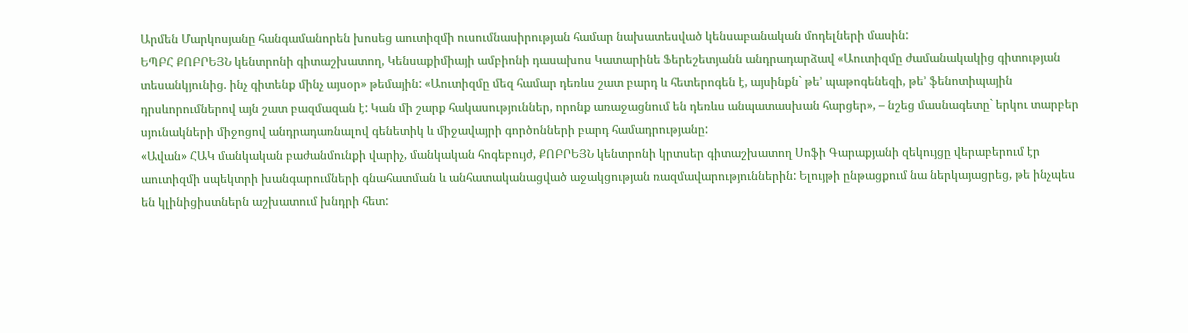Արմեն Մարկոսյանը հանգամանորեն խոսեց աուտիզմի ուսումնասիրության համար նախատեսված կենսաբանական մոդելների մասին:
ԵՊԲՀ ՔՈԲՐԵՅՆ կենտրոնի գիտաշխատող, Կենսաքիմիայի ամբիոնի դասախոս Կատարինե Ֆերեշետյանն անդրադարձավ «Աուտիզմը ժամանակակից գիտության տեսանկյունից. ինչ գիտենք մինչ այսօր» թեմային: «Աուտիզմը մեզ համար դեռևս շատ բարդ և հետերոգեն է, այսինքն` թե’ պաթոգենեզի, թե’ ֆենոտիպային դրսևորումներով այն շատ բազմազան է: Կան մի շարք հակասություններ, որոնք առաջացնում են դեռևս անպատասխան հարցեր», – նշեց մասնագետը` երկու տարբեր սյունակների միջոցով անդրադառնալով գենետիկ և միջավայրի գործոնների բարդ համադրությանը:
«Ավան» ՀԱԿ մանկական բաժանմունքի վարիչ, մանկական հոգեբույժ, ՔՈԲՐԵՅՆ կենտրոնի կրտսեր գիտաշխատող Սոֆի Գարաքյանի զեկույցը վերաբերում էր աուտիզմի սպեկտրի խանգարումների գնահատման և անհատականացված աջակցության ռազմավարություններին: Ելույթի ընթացքում նա ներկայացրեց, թե ինչպես են կլինիցիստներն աշխատում խնդրի հետ: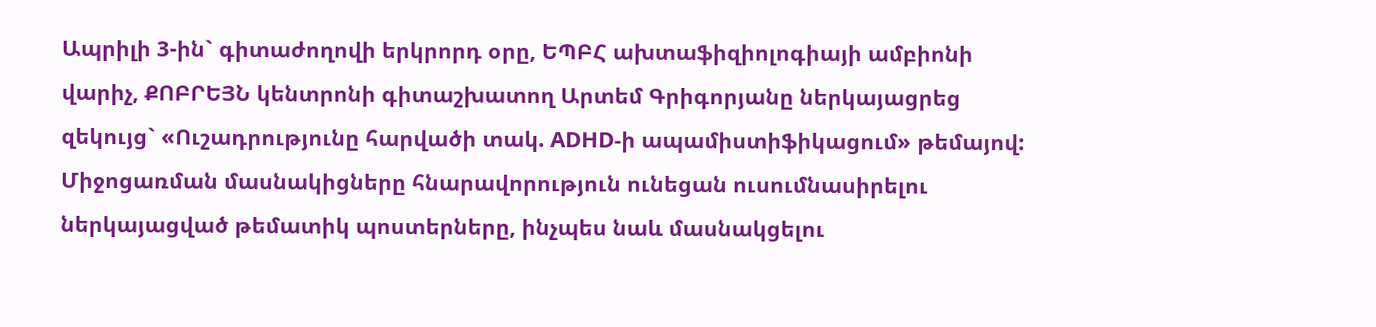Ապրիլի 3-ին` գիտաժողովի երկրորդ օրը, ԵՊԲՀ ախտաֆիզիոլոգիայի ամբիոնի վարիչ, ՔՈԲՐԵՅՆ կենտրոնի գիտաշխատող Արտեմ Գրիգորյանը ներկայացրեց զեկույց` «Ուշադրությունը հարվածի տակ. ADHD-ի ապամիստիֆիկացում» թեմայով:
Միջոցառման մասնակիցները հնարավորություն ունեցան ուսումնասիրելու ներկայացված թեմատիկ պոստերները, ինչպես նաև մասնակցելու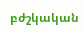բժշկական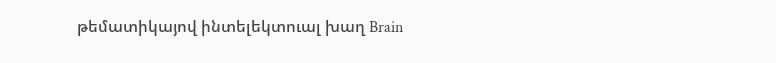թեմատիկայով ինտելեկտուալ խաղ Brain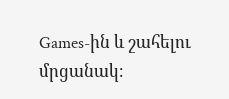Games-ին և շահելու մրցանակ։